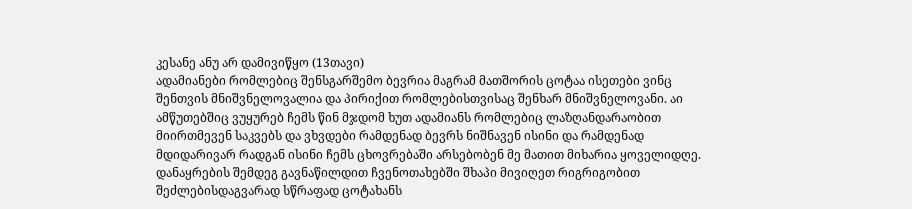კესანე ანუ არ დამივიწყო (13თავი)
ადამიანები რომლებიც შენსგარშემო ბევრია მაგრამ მათშორის ცოტაა ისეთები ვინც შენთვის მნიშვნელოვალია და პირიქით რომლებისთვისაც შენხარ მნიშვნელოვანი. აი ამწუთებშიც ვუყურებ ჩემს წინ მჯდომ ხუთ ადამიანს რომლებიც ლაზღანდარაობით მიირთმევენ საკვებს და ვხვდები რამდენად ბევრს ნიშნავენ ისინი და რამდენად მდიდარივარ რადგან ისინი ჩემს ცხოვრებაში არსებობენ მე მათით მიხარია ყოველიდღე. დანაყრების შემდეგ გავნაწილდით ჩვენოთახებში შხაპი მივიღეთ რიგრიგობით შეძლებისდაგვარად სწრაფად ცოტახანს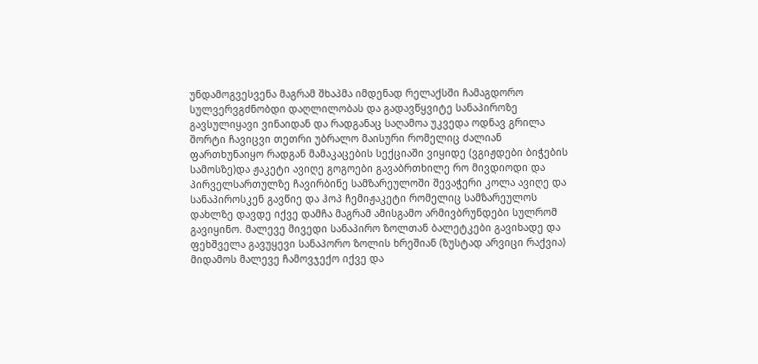უნდამოგვესვენა მაგრამ შხაპმა იმდენად რელაქსში ჩამაგდორო სულვერვგძნობდი დაღლილობას და გადავწყვიტე სანაპიროზე გავსულიყავი ვინაიდან და რადგანაც საღამოა უკვედა ოდნავ გრილა შორტი ჩავიცვი თეთრი უბრალო მაისური რომელიც ძალიან ფართხუნაიყო რადგან მამაკაცების სექციაში ვიყიდე (ვგიჟდები ბიჭების სამოსზე)და ჟაკეტი ავიღე გოგოები გავაბრთხილე რო მივდიოდი და პირველსართულზე ჩავირბინე სამზარეულოში შევაჭერი კოლა ავიღე და სანაპიროსკენ გავწიე და ჰოპ ჩემიჟაკეტი რომელიც სამზარეულოს დახლზე დავდე იქვე დამჩა მაგრამ ამისგამო არმივბრუნდები სულრომ გავიყინო. მალევე მივედი სანაპირო ზოლთან ბალეტკები გავიხადე და ფეხშველა გავუყევი სანაპორო ზოლის ხრეშიან (ზუსტად არვიცი რაქვია) მიდამოს მალევე ჩამოვჯექო იქვე და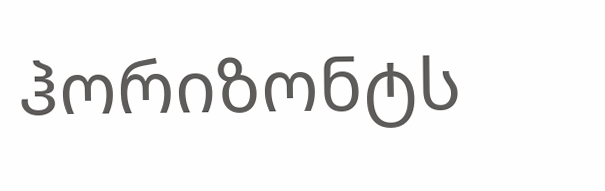ჰორიზონტს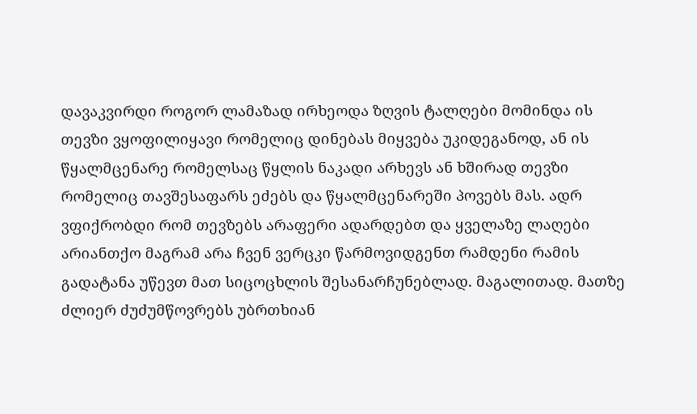დავაკვირდი როგორ ლამაზად ირხეოდა ზღვის ტალღები მომინდა ის თევზი ვყოფილიყავი რომელიც დინებას მიყვება უკიდეგანოდ, ან ის წყალმცენარე რომელსაც წყლის ნაკადი არხევს ან ხშირად თევზი რომელიც თავშესაფარს ეძებს და წყალმცენარეში პოვებს მას. ადრ ვფიქრობდი რომ თევზებს არაფერი ადარდებთ და ყველაზე ლაღები არიანთქო მაგრამ არა ჩვენ ვერცკი წარმოვიდგენთ რამდენი რამის გადატანა უწევთ მათ სიცოცხლის შესანარჩუნებლად. მაგალითად. მათზე ძლიერ ძუძუმწოვრებს უბრთხიან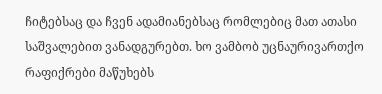ჩიტებსაც და ჩვენ ადამიანებსაც რომლებიც მათ ათასი საშვალებით ვანადგურებთ. ხო ვამბობ უცნაურივართქო რაფიქრები მაწუხებს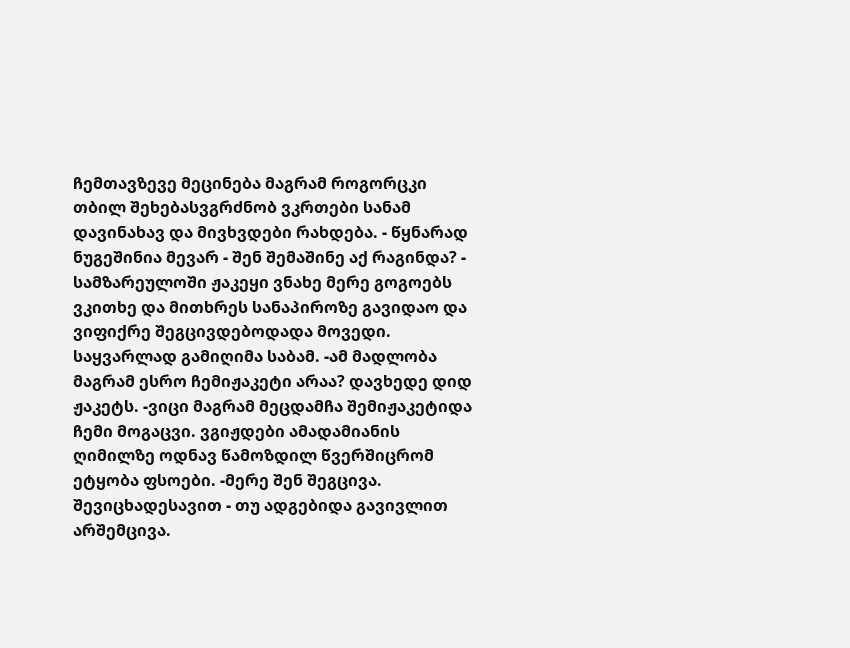ჩემთავზევე მეცინება მაგრამ როგორცკი თბილ შეხებასვგრძნობ ვკრთები სანამ დავინახავ და მივხვდები რახდება. - წყნარად ნუგეშინია მევარ - შენ შემაშინე აქ რაგინდა? - სამზარეულოში ჟაკეყი ვნახე მერე გოგოებს ვკითხე და მითხრეს სანაპიროზე გავიდაო და ვიფიქრე შეგცივდებოდადა მოვედი. საყვარლად გამიღიმა საბამ. -ამ მადლობა მაგრამ ესრო ჩემიჟაკეტი არაა? დავხედე დიდ ჟაკეტს. -ვიცი მაგრამ მეცდამჩა შემიჟაკეტიდა ჩემი მოგაცვი. ვგიჟდები ამადამიანის ღიმილზე ოდნავ წამოზდილ წვერშიცრომ ეტყობა ფსოები. -მერე შენ შეგცივა. შევიცხადესავით - თუ ადგებიდა გავივლით არშემცივა.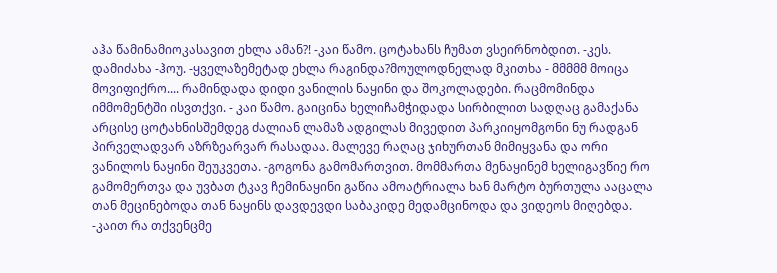აჰა წამინამიოკასავით ეხლა ამან?! -კაი წამო. ცოტახანს ჩუმათ ვსეირნობდით. -კეს. დამიძახა -ჰოუ. -ყველაზემეტად ეხლა რაგინდა?მოულოდნელად მკითხა - მმმმმ მოიცა მოვიფიქრო.... რამინდადა დიდი ვანილის ნაყინი და შოკოლადები. რაცმომინდა იმმომენტში ისვთქვი. - კაი წამო. გაიცინა ხელიჩამჭიდადა სირბილით სადღაც გამაქანა არცისე ცოტახნისშემდეგ ძალიან ლამაზ ადგილას მივედით პარკიიყომგონი ნუ რადგან პირველადვარ აზრზეარვარ რასადაა. მალევე რაღაც ჯიხურთან მიმიყვანა და ორი ვანილოს ნაყინი შეუკვეთა. -გოგონა გამომართვით. მომმართა მენაყინემ ხელიგავწიე რო გამომერთვა და უვბათ ტკავ ჩემინაყინი გაწია ამოატრიალა ხან მარტო ბურთულა ააცალა თან მეცინებოდა თან ნაყინს დავდევდი საბაკიდე მედამცინოდა და ვიდეოს მიღებდა. -კაით რა თქვენცმე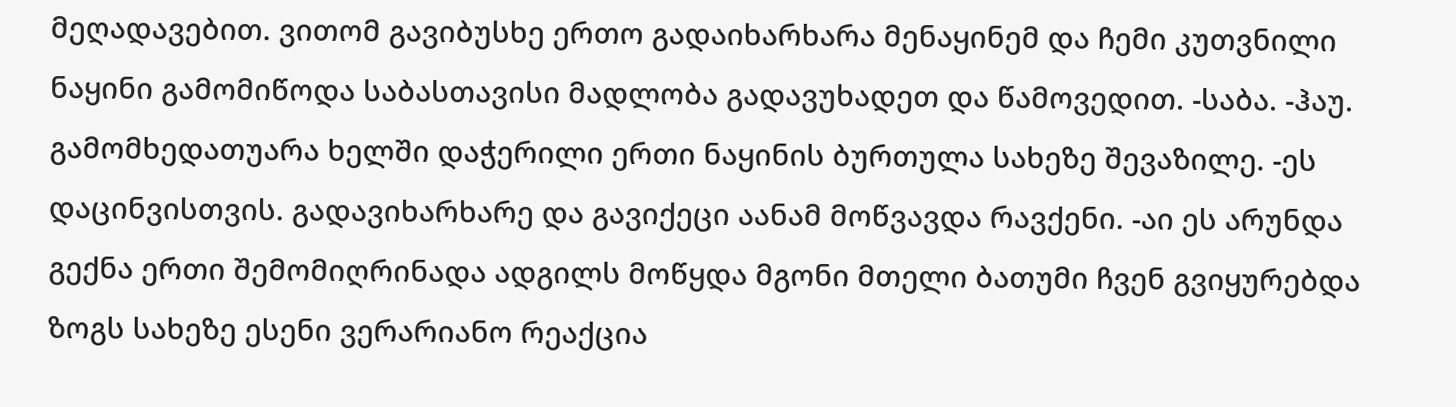მეღადავებით. ვითომ გავიბუსხე ერთო გადაიხარხარა მენაყინემ და ჩემი კუთვნილი ნაყინი გამომიწოდა საბასთავისი მადლობა გადავუხადეთ და წამოვედით. -საბა. -ჰაუ. გამომხედათუარა ხელში დაჭერილი ერთი ნაყინის ბურთულა სახეზე შევაზილე. -ეს დაცინვისთვის. გადავიხარხარე და გავიქეცი აანამ მოწვავდა რავქენი. -აი ეს არუნდა გექნა ერთი შემომიღრინადა ადგილს მოწყდა მგონი მთელი ბათუმი ჩვენ გვიყურებდა ზოგს სახეზე ესენი ვერარიანო რეაქცია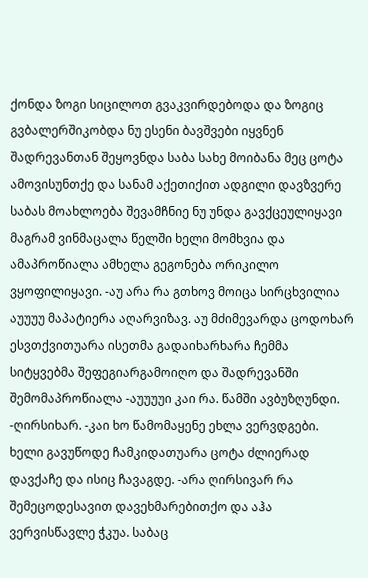ქონდა ზოგი სიცილოთ გვაკვირდებოდა და ზოგიც გვბალერშიკობდა ნუ ესენი ბავშვები იყვნენ შადრევანთან შეყოვნდა საბა სახე მოიბანა მეც ცოტა ამოვისუნთქე და სანამ აქეთიქით ადგილი დავზვერე საბას მოახლოება შევამჩნიე ნუ უნდა გავქცეულიყავი მაგრამ ვინმაცალა წელში ხელი მომხვია და ამაპროწიალა ამხელა გეგონება ორიკილო ვყოფილიყავი. -აუ არა რა გთხოვ მოიცა სირცხვილია აუუუუ მაპატიერა აღარვიზავ. აუ მძიმევარდა ცოდოხარ ესვთქვითუარა ისეთმა გადაიხარხარა ჩემმა სიტყვებმა შეფეგიარგამოიღო და შადრევანში შემომაპროწიალა -აუუუუი კაი რა. წამში ავბუზღუნდი. -ღირსიხარ. -კაი ხო წამომაყენე ეხლა ვერვდგები. ხელი გავუწოდე ჩამკიდათუარა ცოტა ძლიერად დავქაჩე და ისიც ჩავაგდე. -არა ღირსივარ რა შემეცოდესავით დავეხმარებითქო და აჰა ვერვისწავლე ჭკუა. საბაც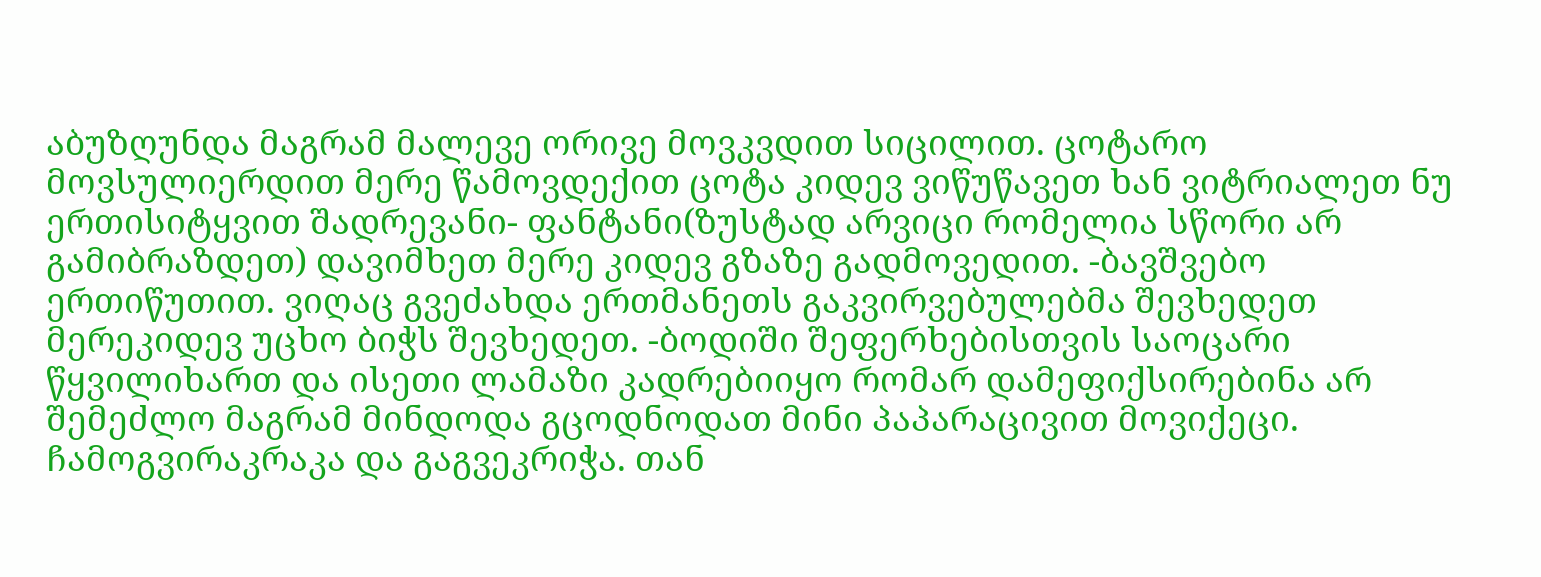აბუზღუნდა მაგრამ მალევე ორივე მოვკვდით სიცილით. ცოტარო მოვსულიერდით მერე წამოვდექით ცოტა კიდევ ვიწუწავეთ ხან ვიტრიალეთ ნუ ერთისიტყვით შადრევანი- ფანტანი(ზუსტად არვიცი რომელია სწორი არ გამიბრაზდეთ) დავიმხეთ მერე კიდევ გზაზე გადმოვედით. -ბავშვებო ერთიწუთით. ვიღაც გვეძახდა ერთმანეთს გაკვირვებულებმა შევხედეთ მერეკიდევ უცხო ბიჭს შევხედეთ. -ბოდიში შეფერხებისთვის საოცარი წყვილიხართ და ისეთი ლამაზი კადრებიიყო რომარ დამეფიქსირებინა არ შემეძლო მაგრამ მინდოდა გცოდნოდათ მინი პაპარაცივით მოვიქეცი. ჩამოგვირაკრაკა და გაგვეკრიჭა. თან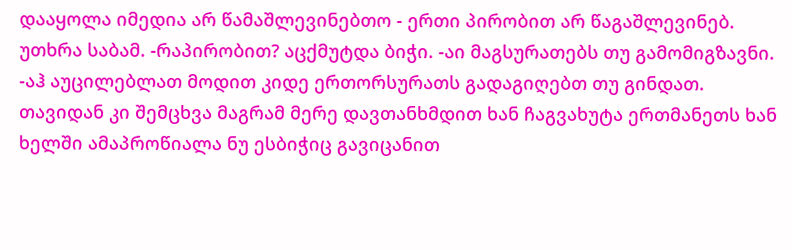დააყოლა იმედია არ წამაშლევინებთო - ერთი პირობით არ წაგაშლევინებ. უთხრა საბამ. -რაპირობით? აცქმუტდა ბიჭი. -აი მაგსურათებს თუ გამომიგზავნი. -აჰ აუცილებლათ მოდით კიდე ერთორსურათს გადაგიღებთ თუ გინდათ. თავიდან კი შემცხვა მაგრამ მერე დავთანხმდით ხან ჩაგვახუტა ერთმანეთს ხან ხელში ამაპროწიალა ნუ ესბიჭიც გავიცანით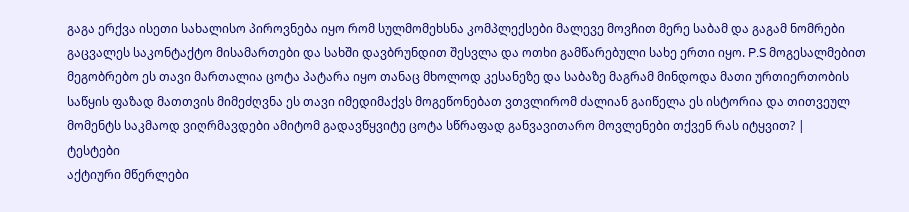გაგა ერქვა ისეთი სახალისო პიროვნება იყო რომ სულმომეხსნა კომპლექსები მალევე მოვჩით მერე საბამ და გაგამ ნომრები გაცვალეს საკონტაქტო მისამართები და სახში დავბრუნდით შესვლა და ოთხი გამწარებული სახე ერთი იყო. P.S მოგესალმებით მეგობრებო ეს თავი მართალია ცოტა პატარა იყო თანაც მხოლოდ კესანეზე და საბაზე მაგრამ მინდოდა მათი ურთიერთობის საწყის ფაზად მათთვის მიმეძღვნა ეს თავი იმედიმაქვს მოგეწონებათ ვთვლირომ ძალიან გაიწელა ეს ისტორია და თითვეულ მომენტს საკმაოდ ვიღრმავდები ამიტომ გადავწყვიტე ცოტა სწრაფად განვავითარო მოვლენები თქვენ რას იტყვით? |
ტესტები
აქტიური მწერლები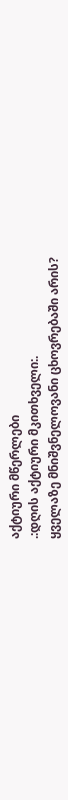აქტიური მწერლები
.:დღის აქტიური მკითხველი:.
ყველაზე მნიშვნელოვანი ცხოვრებაში არის?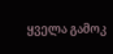ყველა გამოკ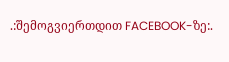.:შემოგვიერთდით FACEBOOK-ზე:.